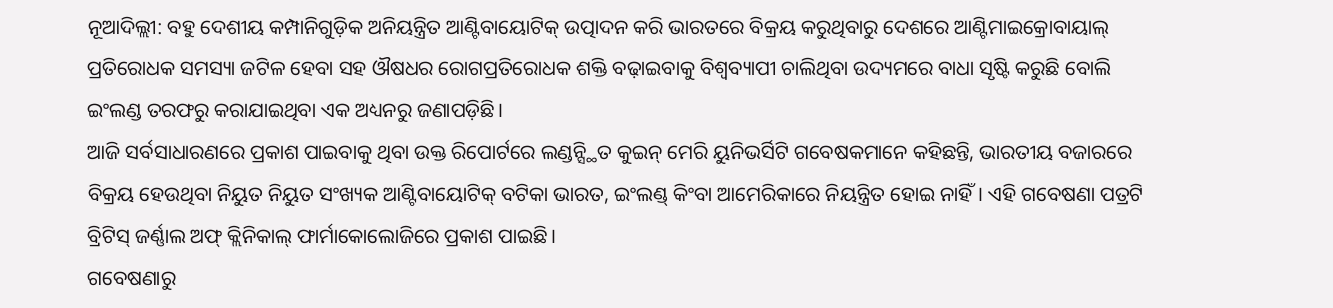ନୂଆଦିଲ୍ଲୀ: ବହୁ ଦେଶୀୟ କମ୍ପାନିଗୁଡ଼ିକ ଅନିୟନ୍ତ୍ରିତ ଆଣ୍ଟିବାୟୋଟିକ୍ ଉତ୍ପାଦନ କରି ଭାରତରେ ବିକ୍ରୟ କରୁଥିବାରୁ ଦେଶରେ ଆଣ୍ଟିମାଇକ୍ରୋବାୟାଲ୍ ପ୍ରତିରୋଧକ ସମସ୍ୟା ଜଟିଳ ହେବା ସହ ଔଷଧର ରୋଗପ୍ରତିରୋଧକ ଶକ୍ତି ବଢ଼ାଇବାକୁ ବିଶ୍ୱବ୍ୟାପୀ ଚାଲିଥିବା ଉଦ୍ୟମରେ ବାଧା ସୃଷ୍ଟି କରୁଛି ବୋଲି ଇଂଲଣ୍ଡ ତରଫରୁ କରାଯାଇଥିବା ଏକ ଅଧ୍ୟନରୁ ଜଣାପଡ଼ିଛି।
ଆଜି ସର୍ବସାଧାରଣରେ ପ୍ରକାଶ ପାଇବାକୁ ଥିବା ଉକ୍ତ ରିପୋର୍ଟରେ ଲଣ୍ଡନ୍ସ୍ଥିତ କୁଇନ୍ ମେରି ୟୁନିଭର୍ସିଟି ଗବେଷକମାନେ କହିଛନ୍ତି, ଭାରତୀୟ ବଜାରରେ ବିକ୍ରୟ ହେଉଥିବା ନିୟୁତ ନିୟୁତ ସଂଖ୍ୟକ ଆଣ୍ଟିବାୟୋଟିକ୍ ବଟିକା ଭାରତ, ଇଂଲଣ୍ଡ୍ କିଂବା ଆମେରିକାରେ ନିୟନ୍ତ୍ରିତ ହୋଇ ନାହିଁ। ଏହି ଗବେଷଣା ପତ୍ରଟି ବ୍ରିଟିସ୍ ଜର୍ଣ୍ଣାଲ ଅଫ୍ କ୍ଲିନିକାଲ୍ ଫାର୍ମାକୋଲୋଜିରେ ପ୍ରକାଶ ପାଇଛି।
ଗବେଷଣାରୁ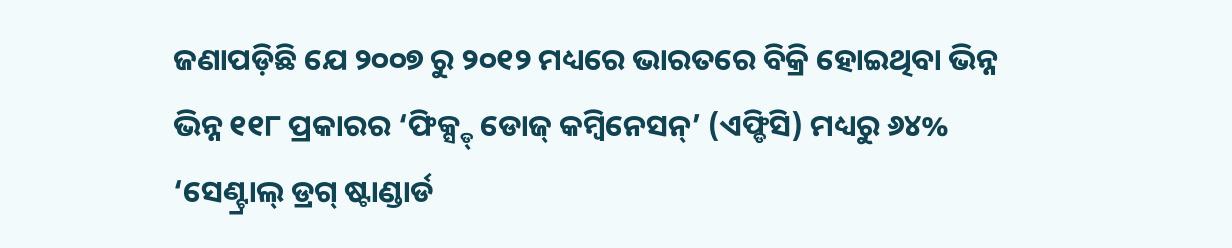ଜଣାପଡ଼ିଛି ଯେ ୨୦୦୭ ରୁ ୨୦୧୨ ମଧ୍ୟରେ ଭାରତରେ ବିକ୍ରି ହୋଇଥିବା ଭିନ୍ନ ଭିନ୍ନ ୧୧୮ ପ୍ରକାରର ‘ଫିକ୍ସ୍ଡ୍ ଡୋଜ୍ କମ୍ବିନେସନ୍’ (ଏଫ୍ଡିସି) ମଧ୍ୟରୁ ୬୪% ‘ସେଣ୍ଟ୍ରାଲ୍ ଡ୍ରଗ୍ ଷ୍ଟାଣ୍ଡାର୍ଡ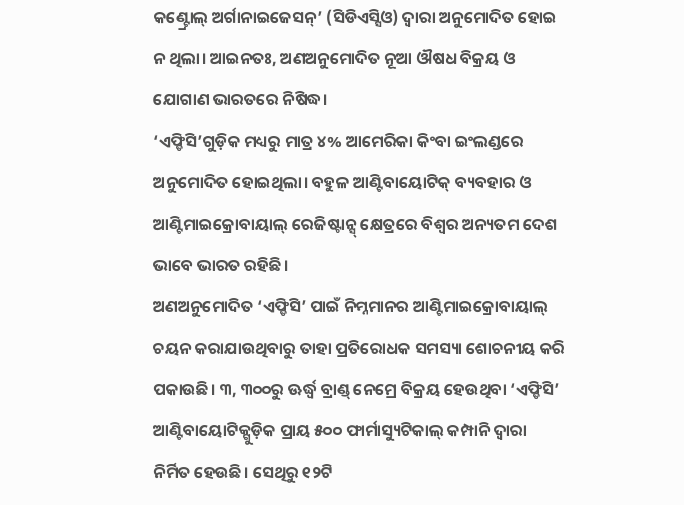କଣ୍ଟ୍ରୋଲ୍ ଅର୍ଗାନାଇଜେସନ୍’ (ସିଡିଏସ୍ସିଓ) ଦ୍ୱାରା ଅନୁମୋଦିତ ହୋଇ ନ ଥିଲା। ଆଇନତଃ, ଅଣଅନୁମୋଦିତ ନୂଆ ଔଷଧ ବିକ୍ରୟ ଓ ଯୋଗାଣ ଭାରତରେ ନିଷିଦ୍ଧ।
‘ଏଫ୍ଡିସି’ଗୁଡ଼ିକ ମଧ୍ୟରୁ ମାତ୍ର ୪% ଆମେରିକା କିଂବା ଇଂଲଣ୍ଡରେ ଅନୁମୋଦିତ ହୋଇଥିଲା। ବହୁଳ ଆଣ୍ଟିବାୟୋଟିକ୍ ବ୍ୟବହାର ଓ ଆଣ୍ଟିମାଇକ୍ରୋବାୟାଲ୍ ରେଜିଷ୍ଟାନ୍ସ୍ କ୍ଷେତ୍ରରେ ବିଶ୍ୱର ଅନ୍ୟତମ ଦେଶ ଭାବେ ଭାରତ ରହିଛି।
ଅଣଅନୁମୋଦିତ ‘ଏଫ୍ଡିସି’ ପାଇଁ ନିମ୍ନମାନର ଆଣ୍ଟିମାଇକ୍ରୋବାୟାଲ୍ ଚୟନ କରାଯାଉଥିବାରୁ ତାହା ପ୍ରତିରୋଧକ ସମସ୍ୟା ଶୋଚନୀୟ କରି ପକାଉଛି। ୩, ୩୦୦ରୁ ଊର୍ଦ୍ଧ୍ୱ ବ୍ରାଣ୍ଡ୍ ନେମ୍ରେ ବିକ୍ରୟ ହେଉଥିବା ‘ଏଫ୍ଡିସି’ ଆଣ୍ଟିବାୟୋଟିକ୍ଗୁଡ଼ିକ ପ୍ରାୟ ୫୦୦ ଫାର୍ମାସ୍ୟୁଟିକାଲ୍ କମ୍ପାନି ଦ୍ୱାରା ନିର୍ମିତ ହେଉଛି। ସେଥିରୁ ୧୨ଟି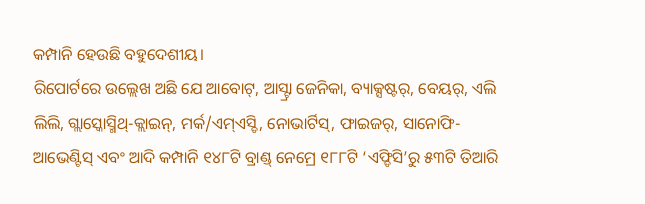କମ୍ପାନି ହେଉଛି ବହୁଦେଶୀୟ।
ରିପୋର୍ଟରେ ଉଲ୍ଲେଖ ଅଛି ଯେ ଆବୋଟ୍, ଆସ୍ଟ୍ରା ଜେନିକା, ବ୍ୟାକ୍ସଷ୍ଟର୍, ବେୟର୍, ଏଲି ଲିଲି, ଗ୍ଲାସ୍କୋସ୍ମିଥ୍-କ୍ଲାଇନ୍, ମର୍କ/ଏମ୍ଏସ୍ଡି, ନୋଭାର୍ଟିସ୍, ଫାଇଜର୍, ସାନୋଫି-ଆଭେଣ୍ଟିସ୍ ଏବଂ ଆଦି କମ୍ପାନି ୧୪୮ଟି ବ୍ରାଣ୍ଡ୍ ନେମ୍ରେ ୧୮୮ଟି ‘ଏଫ୍ଡିସି’ରୁ ୫୩ଟି ତିଆରି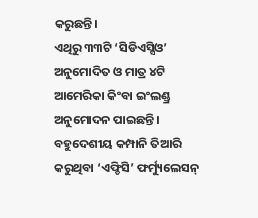କରୁଛନ୍ତି।
ଏଥିରୁ ୩୩ଟି ‘ସିଡିଏସ୍ସିଓ’ ଅନୁମୋଦିତ ଓ ମାତ୍ର ୪ଟି ଆମେରିକା କିଂବା ଇଂଲଣ୍ଡ୍ର ଅନୁମୋଦନ ପାଇଛନ୍ତି। ବହୁଦେଶୀୟ କମ୍ପାନି ତିଆରି କରୁଥିବା ‘ଏଫ୍ଡିସି’ ଫର୍ମ୍ୟୁଲେସନ୍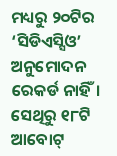ମଧ୍ୟରୁ ୨୦ଟିର ‘ସିଡିଏସ୍ସିଓ’ ଅନୁମୋଦନ ରେକର୍ଡ ନାହିଁ। ସେଥିରୁ ୧୮ଟି ଆବୋଟ୍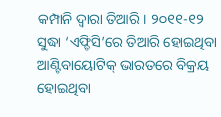କମ୍ପାନି ଦ୍ୱାରା ତିଆରି। ୨୦୧୧-୧୨ ସୁଦ୍ଧା ‘ଏଫ୍ଡିସି’ରେ ତିଆରି ହୋଇଥିବା ଆଣ୍ଟିବାୟୋଟିକ୍ ଭାରତରେ ବିକ୍ରୟ ହୋଇଥିବା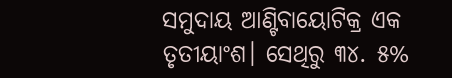ସମୁଦାୟ ଆଣ୍ଟିବାୟୋଟିକ୍ର ଏକ ତୃତୀୟାଂଶ। ସେଥିରୁ ୩୪. ୫%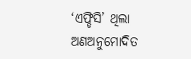‘ଏଫ୍ଡିସି’ ଥିଲା ଅଣଅନୁମୋଦିତ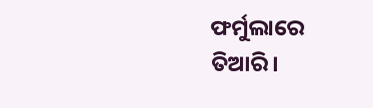ଫର୍ମୁଲାରେ ତିଆରି।